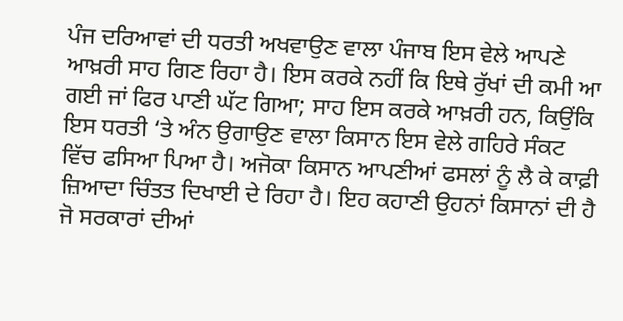ਪੰਜ ਦਰਿਆਵਾਂ ਦੀ ਧਰਤੀ ਅਖਵਾਉਣ ਵਾਲਾ ਪੰਜਾਬ ਇਸ ਵੇਲੇ ਆਪਣੇ ਆਖ਼ਰੀ ਸਾਹ ਗਿਣ ਰਿਹਾ ਹੈ। ਇਸ ਕਰਕੇ ਨਹੀਂ ਕਿ ਇਥੇ ਰੁੱਖਾਂ ਦੀ ਕਮੀ ਆ ਗਈ ਜਾਂ ਫਿਰ ਪਾਣੀ ਘੱਟ ਗਿਆ; ਸਾਹ ਇਸ ਕਰਕੇ ਆਖ਼ਰੀ ਹਨ, ਕਿਉਂਕਿ ਇਸ ਧਰਤੀ ‘ਤੇ ਅੰਨ ਉਗਾਉਣ ਵਾਲਾ ਕਿਸਾਨ ਇਸ ਵੇਲੇ ਗਹਿਰੇ ਸੰਕਟ ਵਿੱਚ ਫਸਿਆ ਪਿਆ ਹੈ। ਅਜੋਕਾ ਕਿਸਾਨ ਆਪਣੀਆਂ ਫਸਲਾਂ ਨੂੰ ਲੈ ਕੇ ਕਾਫ਼ੀ ਜ਼ਿਆਦਾ ਚਿੰਤਤ ਦਿਖਾਈ ਦੇ ਰਿਹਾ ਹੈ। ਇਹ ਕਹਾਣੀ ਉਹਨਾਂ ਕਿਸਾਨਾਂ ਦੀ ਹੈ ਜੋ ਸਰਕਾਰਾਂ ਦੀਆਂ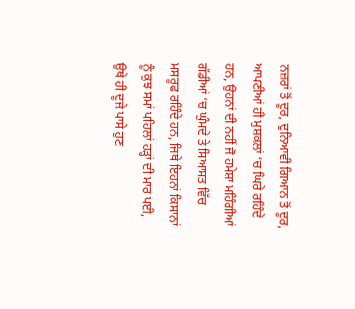ਨਜ਼ਰਾਂ ਤੋਂ ਦੂਰ, ਦੁਨਿਆਵੀ ਗਿਆਨ ਤੋਂ ਦੂਰ, ਆਪਣੀਆਂ ਹੀ ਮੁਸ਼ਕਲਾਂ ‘ਚ ਘਿਰੇ ਰਹਿੰਦੇ ਹਨ, ਉਹਨਾਂ ਦੀ ਨਹੀਂ ਜੋ ਹਮੇਸ਼ਾ ਮਹਿੰਗੀਆਂ ਗੱਡੀਆਂ ‘ਚ ਘੁੰਮਦੇ ਤੇ ਸਿਆਸਤ ਵਿੱਚ ਮਸਰੂਫ ਰਹਿੰਦੇ ਹਨ, ਜਿਥੇ ਇਹਨਾਂ ਕਿਸਾਨਾਂ ਨੂੰ ਕੁਝ ਸਮਾਂ ਪਹਿਲਾਂ ਹੜ੍ਹਾਂ ਦੀ ਮਾਰ ਪਈ, ਉਥੇ ਹੀ ਦੂਜੇ ਪਾਸੇ ਹੁਣ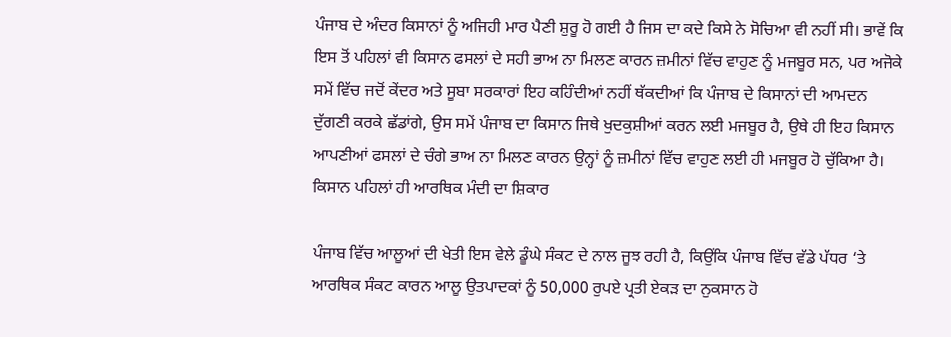ਪੰਜਾਬ ਦੇ ਅੰਦਰ ਕਿਸਾਨਾਂ ਨੂੰ ਅਜਿਹੀ ਮਾਰ ਪੈਣੀ ਸ਼ੁਰੂ ਹੋ ਗਈ ਹੈ ਜਿਸ ਦਾ ਕਦੇ ਕਿਸੇ ਨੇ ਸੋਚਿਆ ਵੀ ਨਹੀਂ ਸੀ। ਭਾਵੇਂ ਕਿ ਇਸ ਤੋਂ ਪਹਿਲਾਂ ਵੀ ਕਿਸਾਨ ਫਸਲਾਂ ਦੇ ਸਹੀ ਭਾਅ ਨਾ ਮਿਲਣ ਕਾਰਨ ਜ਼ਮੀਨਾਂ ਵਿੱਚ ਵਾਹੁਣ ਨੂੰ ਮਜਬੂਰ ਸਨ, ਪਰ ਅਜੋਕੇ ਸਮੇਂ ਵਿੱਚ ਜਦੋਂ ਕੇਂਦਰ ਅਤੇ ਸੂਬਾ ਸਰਕਾਰਾਂ ਇਹ ਕਹਿੰਦੀਆਂ ਨਹੀਂ ਥੱਕਦੀਆਂ ਕਿ ਪੰਜਾਬ ਦੇ ਕਿਸਾਨਾਂ ਦੀ ਆਮਦਨ ਦੁੱਗਣੀ ਕਰਕੇ ਛੱਡਾਂਗੇ, ਉਸ ਸਮੇਂ ਪੰਜਾਬ ਦਾ ਕਿਸਾਨ ਜਿਥੇ ਖੁਦਕੁਸ਼ੀਆਂ ਕਰਨ ਲਈ ਮਜਬੂਰ ਹੈ, ਉਥੇ ਹੀ ਇਹ ਕਿਸਾਨ ਆਪਣੀਆਂ ਫਸਲਾਂ ਦੇ ਚੰਗੇ ਭਾਅ ਨਾ ਮਿਲਣ ਕਾਰਨ ਉਨ੍ਹਾਂ ਨੂੰ ਜ਼ਮੀਨਾਂ ਵਿੱਚ ਵਾਹੁਣ ਲਈ ਹੀ ਮਜਬੂਰ ਹੋ ਚੁੱਕਿਆ ਹੈ।
ਕਿਸਾਨ ਪਹਿਲਾਂ ਹੀ ਆਰਥਿਕ ਮੰਦੀ ਦਾ ਸ਼ਿਕਾਰ

ਪੰਜਾਬ ਵਿੱਚ ਆਲੂਆਂ ਦੀ ਖੇਤੀ ਇਸ ਵੇਲੇ ਡੂੰਘੇ ਸੰਕਟ ਦੇ ਨਾਲ ਜੂਝ ਰਹੀ ਹੈ, ਕਿਉਂਕਿ ਪੰਜਾਬ ਵਿੱਚ ਵੱਡੇ ਪੱਧਰ ‘ਤੇ ਆਰਥਿਕ ਸੰਕਟ ਕਾਰਨ ਆਲੂ ਉਤਪਾਦਕਾਂ ਨੂੰ 50,000 ਰੁਪਏ ਪ੍ਰਤੀ ਏਕੜ ਦਾ ਨੁਕਸਾਨ ਹੋ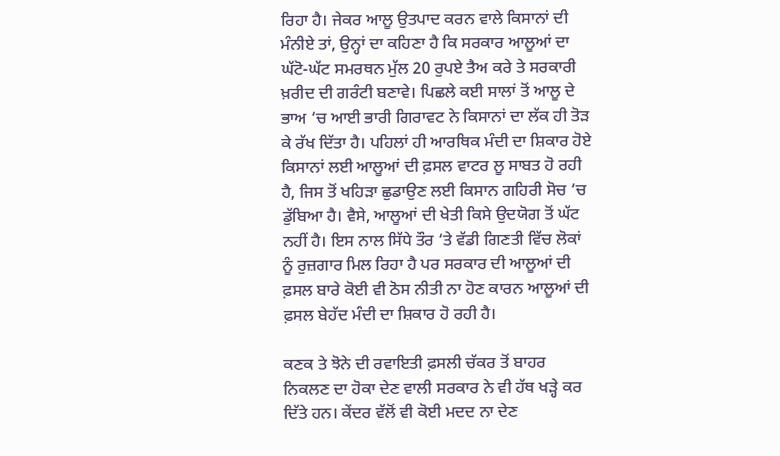ਰਿਹਾ ਹੈ। ਜੇਕਰ ਆਲੂ ਉਤਪਾਦ ਕਰਨ ਵਾਲੇ ਕਿਸਾਨਾਂ ਦੀ ਮੰਨੀਏ ਤਾਂ, ਉਨ੍ਹਾਂ ਦਾ ਕਹਿਣਾ ਹੈ ਕਿ ਸਰਕਾਰ ਆਲੂਆਂ ਦਾ ਘੱਟੋ-ਘੱਟ ਸਮਰਥਨ ਮੁੱਲ 20 ਰੁਪਏ ਤੈਅ ਕਰੇ ਤੇ ਸਰਕਾਰੀ ਖ਼ਰੀਦ ਦੀ ਗਰੰਟੀ ਬਣਾਵੇ। ਪਿਛਲੇ ਕਈ ਸਾਲਾਂ ਤੋਂ ਆਲੂ ਦੇ ਭਾਅ ‘ਚ ਆਈ ਭਾਰੀ ਗਿਰਾਵਟ ਨੇ ਕਿਸਾਨਾਂ ਦਾ ਲੱਕ ਹੀ ਤੋੜ ਕੇ ਰੱਖ ਦਿੱਤਾ ਹੈ। ਪਹਿਲਾਂ ਹੀ ਆਰਥਿਕ ਮੰਦੀ ਦਾ ਸ਼ਿਕਾਰ ਹੋਏ ਕਿਸਾਨਾਂ ਲਈ ਆਲੂਆਂ ਦੀ ਫ਼ਸਲ ਵਾਟਰ ਲੂ ਸਾਬਤ ਹੋ ਰਹੀ ਹੈ, ਜਿਸ ਤੋਂ ਖਹਿੜਾ ਛੁਡਾਉਣ ਲਈ ਕਿਸਾਨ ਗਹਿਰੀ ਸੋਚ ‘ਚ ਡੁੱਬਿਆ ਹੈ। ਵੈਸੇ, ਆਲੂਆਂ ਦੀ ਖੇਤੀ ਕਿਸੇ ਉਦਯੋਗ ਤੋਂ ਘੱਟ ਨਹੀਂ ਹੈ। ਇਸ ਨਾਲ ਸਿੱਧੇ ਤੌਰ ‘ਤੇ ਵੱਡੀ ਗਿਣਤੀ ਵਿੱਚ ਲੋਕਾਂ ਨੂੰ ਰੁਜ਼ਗਾਰ ਮਿਲ ਰਿਹਾ ਹੈ ਪਰ ਸਰਕਾਰ ਦੀ ਆਲੂਆਂ ਦੀ ਫ਼ਸਲ ਬਾਰੇ ਕੋਈ ਵੀ ਠੋਸ ਨੀਤੀ ਨਾ ਹੋਣ ਕਾਰਨ ਆਲੂਆਂ ਦੀ ਫ਼ਸਲ ਬੇਹੱਦ ਮੰਦੀ ਦਾ ਸ਼ਿਕਾਰ ਹੋ ਰਹੀ ਹੈ।

ਕਣਕ ਤੇ ਝੋਨੇ ਦੀ ਰਵਾਇਤੀ ਫ਼ਸਲੀ ਚੱਕਰ ਤੋਂ ਬਾਹਰ ਨਿਕਲਣ ਦਾ ਹੋਕਾ ਦੇਣ ਵਾਲੀ ਸਰਕਾਰ ਨੇ ਵੀ ਹੱਥ ਖੜ੍ਹੇ ਕਰ ਦਿੱਤੇ ਹਨ। ਕੇਂਦਰ ਵੱਲੋਂ ਵੀ ਕੋਈ ਮਦਦ ਨਾ ਦੇਣ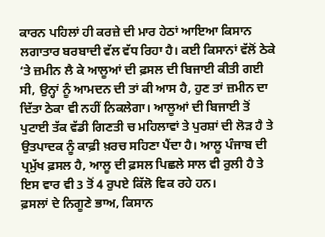ਕਾਰਨ ਪਹਿਲਾਂ ਹੀ ਕਰਜ਼ੇ ਦੀ ਮਾਰ ਹੇਠਾਂ ਆਇਆ ਕਿਸਾਨ ਲਗਾਤਾਰ ਬਰਬਾਦੀ ਵੱਲ ਵੱਧ ਰਿਹਾ ਹੈ। ਕਈ ਕਿਸਾਨਾਂ ਵੱਲੋਂ ਠੇਕੇ ‘ਤੇ ਜ਼ਮੀਨ ਲੈ ਕੇ ਆਲੂਆਂ ਦੀ ਫ਼ਸਲ ਦੀ ਬਿਜਾਈ ਕੀਤੀ ਗਈ ਸੀ, ਉਨ੍ਹਾਂ ਨੂੰ ਆਮਦਨ ਦੀ ਤਾਂ ਕੀ ਆਸ ਹੈ, ਹੁਣ ਤਾਂ ਜ਼ਮੀਨ ਦਾ ਦਿੱਤਾ ਠੇਕਾ ਵੀ ਨਹੀਂ ਨਿਕਲੇਗਾ। ਆਲੂਆਂ ਦੀ ਬਿਜਾਈ ਤੋਂ ਪੁਟਾਈ ਤੱਕ ਵੱਡੀ ਗਿਣਤੀ ਚ ਮਹਿਲਾਵਾਂ ਤੇ ਪੁਰਸ਼ਾਂ ਦੀ ਲੋੜ ਹੈ ਤੇ ਉਤਪਾਦਕ ਨੂੰ ਕਾਫ਼ੀ ਖ਼ਰਚ ਸਹਿਣਾ ਪੈਂਦਾ ਹੈ। ਆਲੂ ਪੰਜਾਬ ਦੀ ਪ੍ਰਮੁੱਖ ਫ਼ਸਲ ਹੈ, ਆਲੂ ਦੀ ਫ਼ਸਲ ਪਿਛਲੇ ਸਾਲ ਵੀ ਰੁਲੀ ਹੈ ਤੇ ਇਸ ਵਾਰ ਵੀ 3 ਤੋਂ 4 ਰੁਪਏ ਕਿੱਲੋ ਵਿਕ ਰਹੇ ਹਨ।
ਫ਼ਸਲਾਂ ਦੇ ਨਿਗੂਣੇ ਭਾਅ, ਕਿਸਾਨ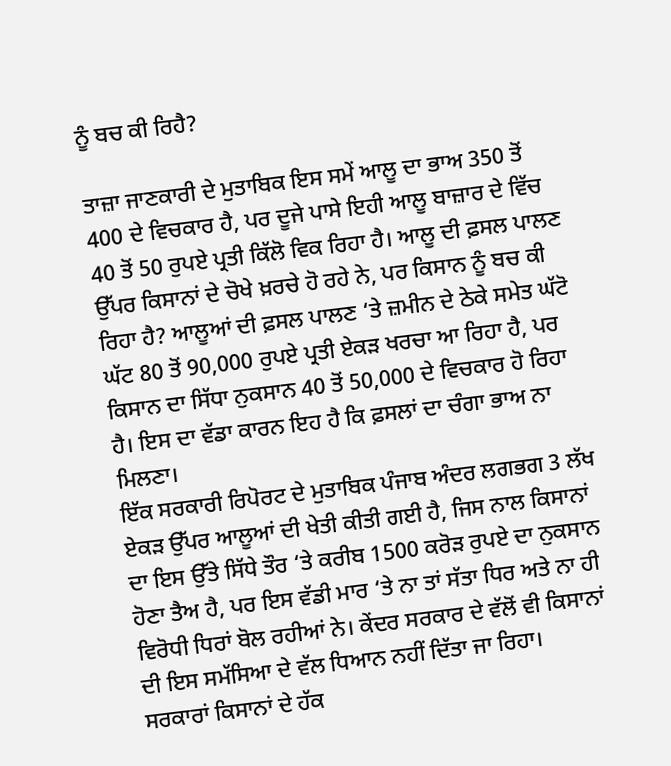ਨੂੰ ਬਚ ਕੀ ਰਿਹੈ?

ਤਾਜ਼ਾ ਜਾਣਕਾਰੀ ਦੇ ਮੁਤਾਬਿਕ ਇਸ ਸਮੇਂ ਆਲੂ ਦਾ ਭਾਅ 350 ਤੋਂ 400 ਦੇ ਵਿਚਕਾਰ ਹੈ, ਪਰ ਦੂਜੇ ਪਾਸੇ ਇਹੀ ਆਲੂ ਬਾਜ਼ਾਰ ਦੇ ਵਿੱਚ 40 ਤੋਂ 50 ਰੁਪਏ ਪ੍ਰਤੀ ਕਿੱਲੋ ਵਿਕ ਰਿਹਾ ਹੈ। ਆਲੂ ਦੀ ਫ਼ਸਲ ਪਾਲਣ ਉੱਪਰ ਕਿਸਾਨਾਂ ਦੇ ਚੋਖੇ ਖ਼ਰਚੇ ਹੋ ਰਹੇ ਨੇ, ਪਰ ਕਿਸਾਨ ਨੂੰ ਬਚ ਕੀ ਰਿਹਾ ਹੈ? ਆਲੂਆਂ ਦੀ ਫ਼ਸਲ ਪਾਲਣ ‘ਤੇ ਜ਼ਮੀਨ ਦੇ ਠੇਕੇ ਸਮੇਤ ਘੱਟੋ ਘੱਟ 80 ਤੋਂ 90,000 ਰੁਪਏ ਪ੍ਰਤੀ ਏਕੜ ਖਰਚਾ ਆ ਰਿਹਾ ਹੈ, ਪਰ ਕਿਸਾਨ ਦਾ ਸਿੱਧਾ ਨੁਕਸਾਨ 40 ਤੋਂ 50,000 ਦੇ ਵਿਚਕਾਰ ਹੋ ਰਿਹਾ ਹੈ। ਇਸ ਦਾ ਵੱਡਾ ਕਾਰਨ ਇਹ ਹੈ ਕਿ ਫ਼ਸਲਾਂ ਦਾ ਚੰਗਾ ਭਾਅ ਨਾ ਮਿਲਣਾ।
ਇੱਕ ਸਰਕਾਰੀ ਰਿਪੋਰਟ ਦੇ ਮੁਤਾਬਿਕ ਪੰਜਾਬ ਅੰਦਰ ਲਗਭਗ 3 ਲੱਖ ਏਕੜ ਉੱਪਰ ਆਲੂਆਂ ਦੀ ਖੇਤੀ ਕੀਤੀ ਗਈ ਹੈ, ਜਿਸ ਨਾਲ ਕਿਸਾਨਾਂ ਦਾ ਇਸ ਉੱਤੇ ਸਿੱਧੇ ਤੌਰ ‘ਤੇ ਕਰੀਬ 1500 ਕਰੋੜ ਰੁਪਏ ਦਾ ਨੁਕਸਾਨ ਹੋਣਾ ਤੈਅ ਹੈ, ਪਰ ਇਸ ਵੱਡੀ ਮਾਰ ‘ਤੇ ਨਾ ਤਾਂ ਸੱਤਾ ਧਿਰ ਅਤੇ ਨਾ ਹੀ ਵਿਰੋਧੀ ਧਿਰਾਂ ਬੋਲ ਰਹੀਆਂ ਨੇ। ਕੇਂਦਰ ਸਰਕਾਰ ਦੇ ਵੱਲੋਂ ਵੀ ਕਿਸਾਨਾਂ ਦੀ ਇਸ ਸਮੱਸਿਆ ਦੇ ਵੱਲ ਧਿਆਨ ਨਹੀਂ ਦਿੱਤਾ ਜਾ ਰਿਹਾ।
ਸਰਕਾਰਾਂ ਕਿਸਾਨਾਂ ਦੇ ਹੱਕ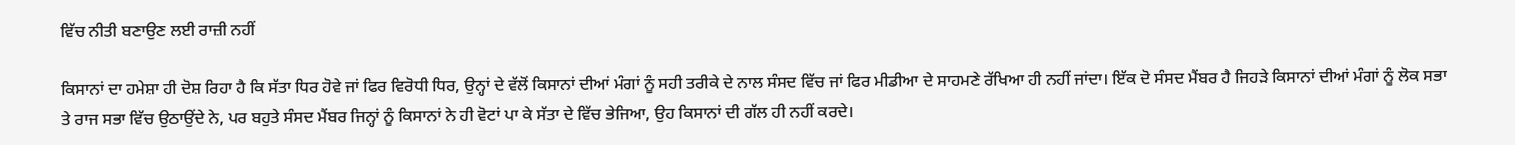ਵਿੱਚ ਨੀਤੀ ਬਣਾਉਣ ਲਈ ਰਾਜ਼ੀ ਨਹੀਂ

ਕਿਸਾਨਾਂ ਦਾ ਹਮੇਸ਼ਾ ਹੀ ਦੋਸ਼ ਰਿਹਾ ਹੈ ਕਿ ਸੱਤਾ ਧਿਰ ਹੋਵੇ ਜਾਂ ਫਿਰ ਵਿਰੋਧੀ ਧਿਰ, ਉਨ੍ਹਾਂ ਦੇ ਵੱਲੋਂ ਕਿਸਾਨਾਂ ਦੀਆਂ ਮੰਗਾਂ ਨੂੰ ਸਹੀ ਤਰੀਕੇ ਦੇ ਨਾਲ ਸੰਸਦ ਵਿੱਚ ਜਾਂ ਫਿਰ ਮੀਡੀਆ ਦੇ ਸਾਹਮਣੇ ਰੱਖਿਆ ਹੀ ਨਹੀਂ ਜਾਂਦਾ। ਇੱਕ ਦੋ ਸੰਸਦ ਮੈਂਬਰ ਹੈ ਜਿਹੜੇ ਕਿਸਾਨਾਂ ਦੀਆਂ ਮੰਗਾਂ ਨੂੰ ਲੋਕ ਸਭਾ ਤੇ ਰਾਜ ਸਭਾ ਵਿੱਚ ਉਠਾਉਂਦੇ ਨੇ, ਪਰ ਬਹੁਤੇ ਸੰਸਦ ਮੈਂਬਰ ਜਿਨ੍ਹਾਂ ਨੂੰ ਕਿਸਾਨਾਂ ਨੇ ਹੀ ਵੋਟਾਂ ਪਾ ਕੇ ਸੱਤਾ ਦੇ ਵਿੱਚ ਭੇਜਿਆ, ਉਹ ਕਿਸਾਨਾਂ ਦੀ ਗੱਲ ਹੀ ਨਹੀਂ ਕਰਦੇ।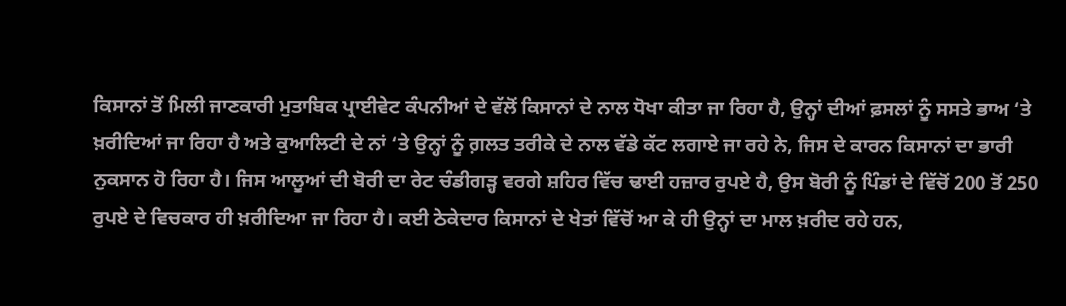ਕਿਸਾਨਾਂ ਤੋਂ ਮਿਲੀ ਜਾਣਕਾਰੀ ਮੁਤਾਬਿਕ ਪ੍ਰਾਈਵੇਟ ਕੰਪਨੀਆਂ ਦੇ ਵੱਲੋਂ ਕਿਸਾਨਾਂ ਦੇ ਨਾਲ ਧੋਖਾ ਕੀਤਾ ਜਾ ਰਿਹਾ ਹੈ, ਉਨ੍ਹਾਂ ਦੀਆਂ ਫ਼ਸਲਾਂ ਨੂੰ ਸਸਤੇ ਭਾਅ ‘ਤੇ ਖ਼ਰੀਦਿਆਂ ਜਾ ਰਿਹਾ ਹੈ ਅਤੇ ਕੁਆਲਿਟੀ ਦੇ ਨਾਂ ‘ਤੇ ਉਨ੍ਹਾਂ ਨੂੰ ਗ਼ਲਤ ਤਰੀਕੇ ਦੇ ਨਾਲ ਵੱਡੇ ਕੱਟ ਲਗਾਏ ਜਾ ਰਹੇ ਨੇ, ਜਿਸ ਦੇ ਕਾਰਨ ਕਿਸਾਨਾਂ ਦਾ ਭਾਰੀ ਨੁਕਸਾਨ ਹੋ ਰਿਹਾ ਹੈ। ਜਿਸ ਆਲੂਆਂ ਦੀ ਬੋਰੀ ਦਾ ਰੇਟ ਚੰਡੀਗੜ੍ਹ ਵਰਗੇ ਸ਼ਹਿਰ ਵਿੱਚ ਢਾਈ ਹਜ਼ਾਰ ਰੁਪਏ ਹੈ, ਉਸ ਬੋਰੀ ਨੂੰ ਪਿੰਡਾਂ ਦੇ ਵਿੱਚੋਂ 200 ਤੋਂ 250 ਰੁਪਏ ਦੇ ਵਿਚਕਾਰ ਹੀ ਖ਼ਰੀਦਿਆ ਜਾ ਰਿਹਾ ਹੈ। ਕਈ ਠੇਕੇਦਾਰ ਕਿਸਾਨਾਂ ਦੇ ਖੇਤਾਂ ਵਿੱਚੋਂ ਆ ਕੇ ਹੀ ਉਨ੍ਹਾਂ ਦਾ ਮਾਲ ਖ਼ਰੀਦ ਰਹੇ ਹਨ,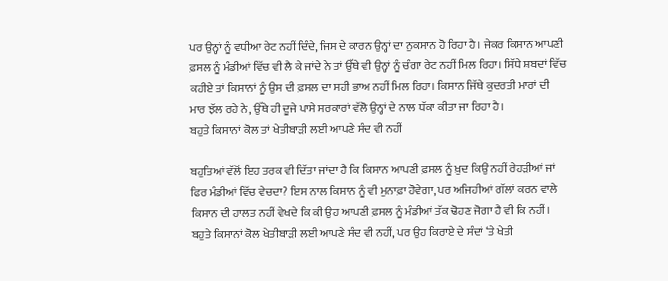ਪਰ ਉਨ੍ਹਾਂ ਨੂੰ ਵਧੀਆ ਰੇਟ ਨਹੀਂ ਦਿੰਦੇ, ਜਿਸ ਦੇ ਕਾਰਨ ਉਨ੍ਹਾਂ ਦਾ ਨੁਕਸਾਨ ਹੋ ਰਿਹਾ ਹੈ। ਜੇਕਰ ਕਿਸਾਨ ਆਪਣੀ ਫ਼ਸਲ ਨੂੰ ਮੰਡੀਆਂ ਵਿੱਚ ਵੀ ਲੈ ਕੇ ਜਾਂਦੇ ਨੇ ਤਾਂ ਉੱਥੇ ਵੀ ਉਨ੍ਹਾਂ ਨੂੰ ਚੰਗਾ ਰੇਟ ਨਹੀਂ ਮਿਲ ਰਿਹਾ। ਸਿੱਧੇ ਸ਼ਬਦਾਂ ਵਿੱਚ ਕਹੀਏ ਤਾਂ ਕਿਸਾਨਾਂ ਨੂੰ ਉਸ ਦੀ ਫ਼ਸਲ ਦਾ ਸਹੀ ਭਾਅ ਨਹੀਂ ਮਿਲ ਰਿਹਾ। ਕਿਸਾਨ ਜਿੱਥੇ ਕੁਦਰਤੀ ਮਾਰਾਂ ਦੀ ਮਾਰ ਝੱਲ ਰਹੇ ਨੇ, ਉੱਥੇ ਹੀ ਦੂਜੇ ਪਾਸੇ ਸਰਕਾਰਾਂ ਵੱਲੋ ਉਨ੍ਹਾਂ ਦੇ ਨਾਲ ਧੱਕਾ ਕੀਤਾ ਜਾ ਰਿਹਾ ਹੈ।
ਬਹੁਤੇ ਕਿਸਾਨਾਂ ਕੋਲ ਤਾਂ ਖੇਤੀਬਾੜੀ ਲਈ ਆਪਣੇ ਸੰਦ ਵੀ ਨਹੀਂ

ਬਹੁਤਿਆਂ ਵੱਲੋਂ ਇਹ ਤਰਕ ਵੀ ਦਿੱਤਾ ਜਾਂਦਾ ਹੈ ਕਿ ਕਿਸਾਨ ਆਪਣੀ ਫ਼ਸਲ ਨੂੰ ਖ਼ੁਦ ਕਿਉਂ ਨਹੀਂ ਰੇਹੜੀਆਂ ਜਾਂ ਫਿਰ ਮੰਡੀਆਂ ਵਿੱਚ ਵੇਚਦਾ? ਇਸ ਨਾਲ ਕਿਸਾਨ ਨੂੰ ਵੀ ਮੁਨਾਫ਼ਾ ਹੋਵੇਗਾ, ਪਰ ਅਜਿਹੀਆਂ ਗੱਲਾਂ ਕਰਨ ਵਾਲੇ ਕਿਸਾਨ ਦੀ ਹਾਲਤ ਨਹੀਂ ਵੇਖਦੇ ਕਿ ਕੀ ਉਹ ਆਪਣੀ ਫ਼ਸਲ ਨੂੰ ਮੰਡੀਆਂ ਤੱਕ ਢੋਹਣ ਜੋਗਾ ਹੈ ਵੀ ਕਿ ਨਹੀਂ। ਬਹੁਤੇ ਕਿਸਾਨਾਂ ਕੋਲ ਖੇਤੀਬਾੜੀ ਲਈ ਆਪਣੇ ਸੰਦ ਵੀ ਨਹੀਂ, ਪਰ ਉਹ ਕਿਰਾਏ ਦੇ ਸੰਦਾਂ ‘ਤੇ ਖੇਤੀ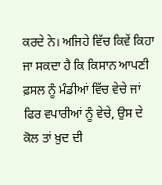ਕਰਦੇ ਨੇ। ਅਜਿਹੇ ਵਿੱਚ ਕਿਵੇਂ ਕਿਹਾ ਜਾ ਸਕਦਾ ਹੈ ਕਿ ਕਿਸਾਨ ਆਪਣੀ ਫ਼ਸਲ ਨੂੰ ਮੰਡੀਆਂ ਵਿੱਚ ਵੇਚੇ ਜਾਂ ਫਿਰ ਵਪਾਰੀਆਂ ਨੂੰ ਵੇਚੇ, ਉਸ ਦੇ ਕੋਲ ਤਾਂ ਖ਼ੁਦ ਦੀ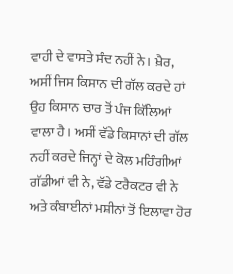ਵਾਹੀ ਦੇ ਵਾਸਤੇ ਸੰਦ ਨਹੀਂ ਨੇ। ਖ਼ੈਰ, ਅਸੀਂ ਜਿਸ ਕਿਸਾਨ ਦੀ ਗੱਲ ਕਰਦੇ ਹਾਂ ਉਹ ਕਿਸਾਨ ਚਾਰ ਤੋਂ ਪੰਜ ਕਿੱਲਿਆਂ ਵਾਲਾ ਹੈ। ਅਸੀਂ ਵੱਡੇ ਕਿਸਾਨਾਂ ਦੀ ਗੱਲ ਨਹੀਂ ਕਰਦੇ ਜਿਨ੍ਹਾਂ ਦੇ ਕੋਲ ਮਹਿੰਗੀਆਂ ਗੱਡੀਆਂ ਵੀ ਨੇ, ਵੱਡੇ ਟਰੈਕਟਰ ਵੀ ਨੇ ਅਤੇ ਕੰਬਾਈਨਾਂ ਮਸ਼ੀਨਾਂ ਤੋਂ ਇਲਾਵਾ ਹੋਰ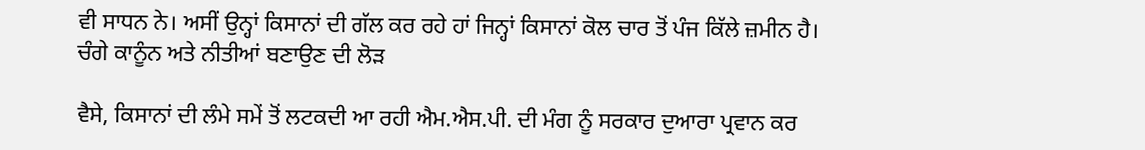ਵੀ ਸਾਧਨ ਨੇ। ਅਸੀਂ ਉਨ੍ਹਾਂ ਕਿਸਾਨਾਂ ਦੀ ਗੱਲ ਕਰ ਰਹੇ ਹਾਂ ਜਿਨ੍ਹਾਂ ਕਿਸਾਨਾਂ ਕੋਲ ਚਾਰ ਤੋਂ ਪੰਜ ਕਿੱਲੇ ਜ਼ਮੀਨ ਹੈ।
ਚੰਗੇ ਕਾਨੂੰਨ ਅਤੇ ਨੀਤੀਆਂ ਬਣਾਉਣ ਦੀ ਲੋੜ

ਵੈਸੇ, ਕਿਸਾਨਾਂ ਦੀ ਲੰਮੇ ਸਮੇਂ ਤੋਂ ਲਟਕਦੀ ਆ ਰਹੀ ਐਮ.ਐਸ.ਪੀ. ਦੀ ਮੰਗ ਨੂੰ ਸਰਕਾਰ ਦੁਆਰਾ ਪ੍ਰਵਾਨ ਕਰ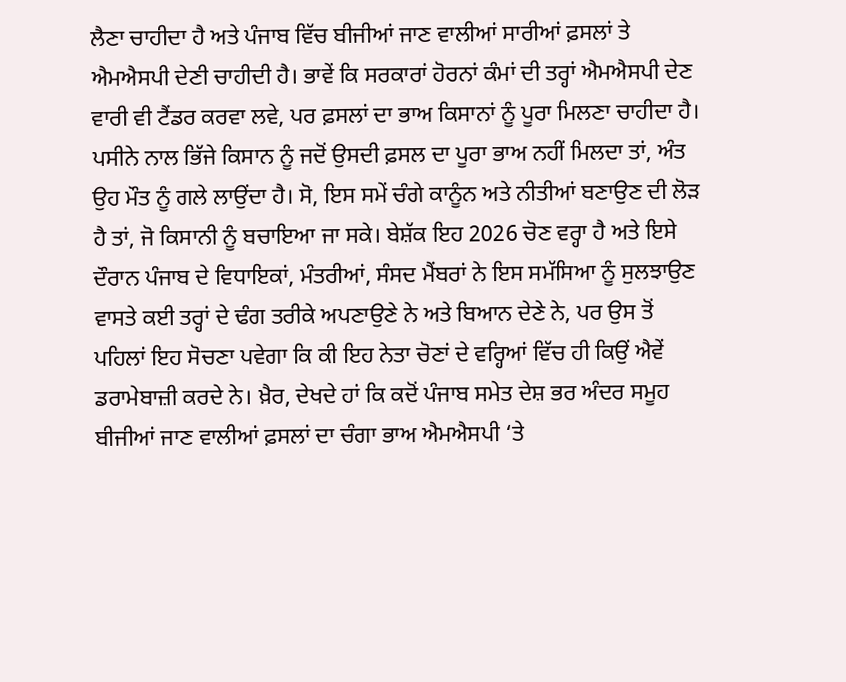ਲੈਣਾ ਚਾਹੀਦਾ ਹੈ ਅਤੇ ਪੰਜਾਬ ਵਿੱਚ ਬੀਜੀਆਂ ਜਾਣ ਵਾਲੀਆਂ ਸਾਰੀਆਂ ਫ਼ਸਲਾਂ ਤੇ ਐਮਐਸਪੀ ਦੇਣੀ ਚਾਹੀਦੀ ਹੈ। ਭਾਵੇਂ ਕਿ ਸਰਕਾਰਾਂ ਹੋਰਨਾਂ ਕੰਮਾਂ ਦੀ ਤਰ੍ਹਾਂ ਐਮਐਸਪੀ ਦੇਣ ਵਾਰੀ ਵੀ ਟੈਂਡਰ ਕਰਵਾ ਲਵੇ, ਪਰ ਫ਼ਸਲਾਂ ਦਾ ਭਾਅ ਕਿਸਾਨਾਂ ਨੂੰ ਪੂਰਾ ਮਿਲਣਾ ਚਾਹੀਦਾ ਹੈ। ਪਸੀਨੇ ਨਾਲ ਭਿੱਜੇ ਕਿਸਾਨ ਨੂੰ ਜਦੋਂ ਉਸਦੀ ਫ਼ਸਲ ਦਾ ਪੂਰਾ ਭਾਅ ਨਹੀਂ ਮਿਲਦਾ ਤਾਂ, ਅੰਤ ਉਹ ਮੌਤ ਨੂੰ ਗਲੇ ਲਾਉਂਦਾ ਹੈ। ਸੋ, ਇਸ ਸਮੇਂ ਚੰਗੇ ਕਾਨੂੰਨ ਅਤੇ ਨੀਤੀਆਂ ਬਣਾਉਣ ਦੀ ਲੋੜ ਹੈ ਤਾਂ, ਜੋ ਕਿਸਾਨੀ ਨੂੰ ਬਚਾਇਆ ਜਾ ਸਕੇ। ਬੇਸ਼ੱਕ ਇਹ 2026 ਚੋਣ ਵਰ੍ਹਾ ਹੈ ਅਤੇ ਇਸੇ ਦੌਰਾਨ ਪੰਜਾਬ ਦੇ ਵਿਧਾਇਕਾਂ, ਮੰਤਰੀਆਂ, ਸੰਸਦ ਮੈਂਬਰਾਂ ਨੇ ਇਸ ਸਮੱਸਿਆ ਨੂੰ ਸੁਲਝਾਉਣ ਵਾਸਤੇ ਕਈ ਤਰ੍ਹਾਂ ਦੇ ਢੰਗ ਤਰੀਕੇ ਅਪਣਾਉਣੇ ਨੇ ਅਤੇ ਬਿਆਨ ਦੇਣੇ ਨੇ, ਪਰ ਉਸ ਤੋਂ ਪਹਿਲਾਂ ਇਹ ਸੋਚਣਾ ਪਵੇਗਾ ਕਿ ਕੀ ਇਹ ਨੇਤਾ ਚੋਣਾਂ ਦੇ ਵਰ੍ਹਿਆਂ ਵਿੱਚ ਹੀ ਕਿਉਂ ਐਵੇਂ ਡਰਾਮੇਬਾਜ਼ੀ ਕਰਦੇ ਨੇ। ਖ਼ੈਰ, ਦੇਖਦੇ ਹਾਂ ਕਿ ਕਦੋਂ ਪੰਜਾਬ ਸਮੇਤ ਦੇਸ਼ ਭਰ ਅੰਦਰ ਸਮੂਹ ਬੀਜੀਆਂ ਜਾਣ ਵਾਲੀਆਂ ਫ਼ਸਲਾਂ ਦਾ ਚੰਗਾ ਭਾਅ ਐਮਐਸਪੀ ‘ਤੇ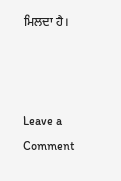ਮਿਲਦਾ ਹੈ।



Leave a Comment